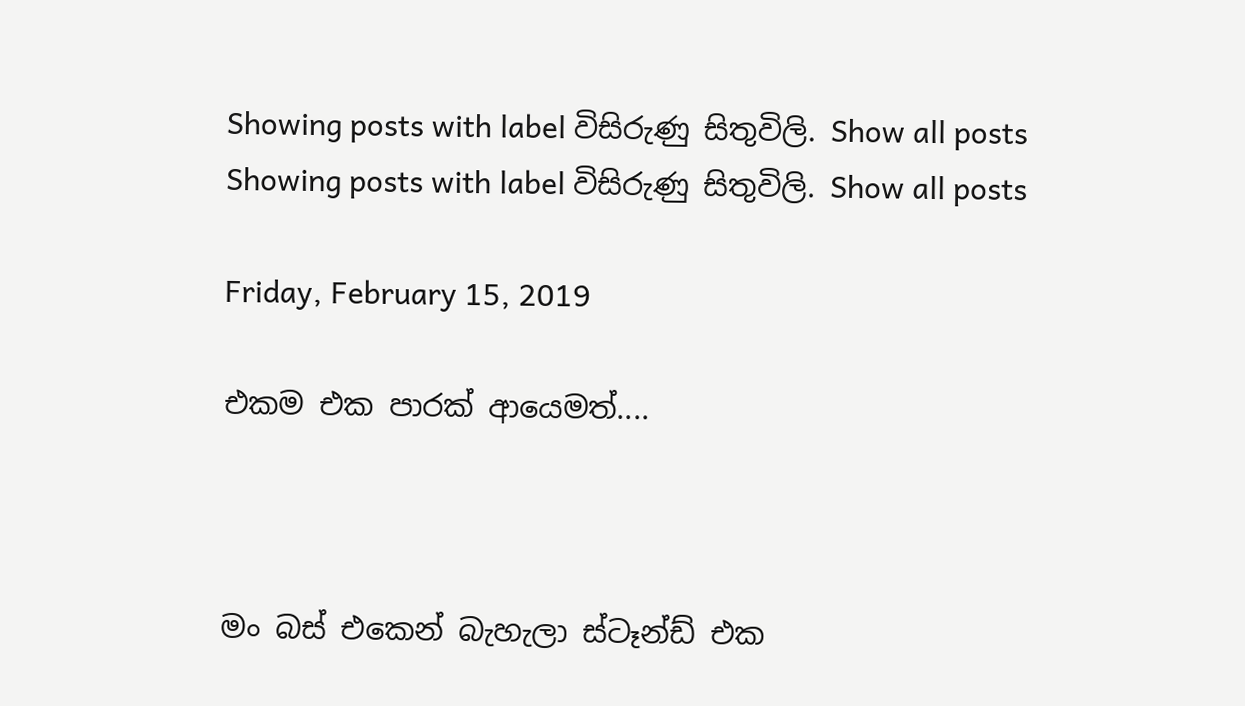Showing posts with label විසිරුණු සිතුවිලි. Show all posts
Showing posts with label විසිරුණු සිතුවිලි. Show all posts

Friday, February 15, 2019

එකම එක පාරක් ආයෙමත්....



මං බස් එකෙන් බැහැලා ස්ටෑන්ඩ් එක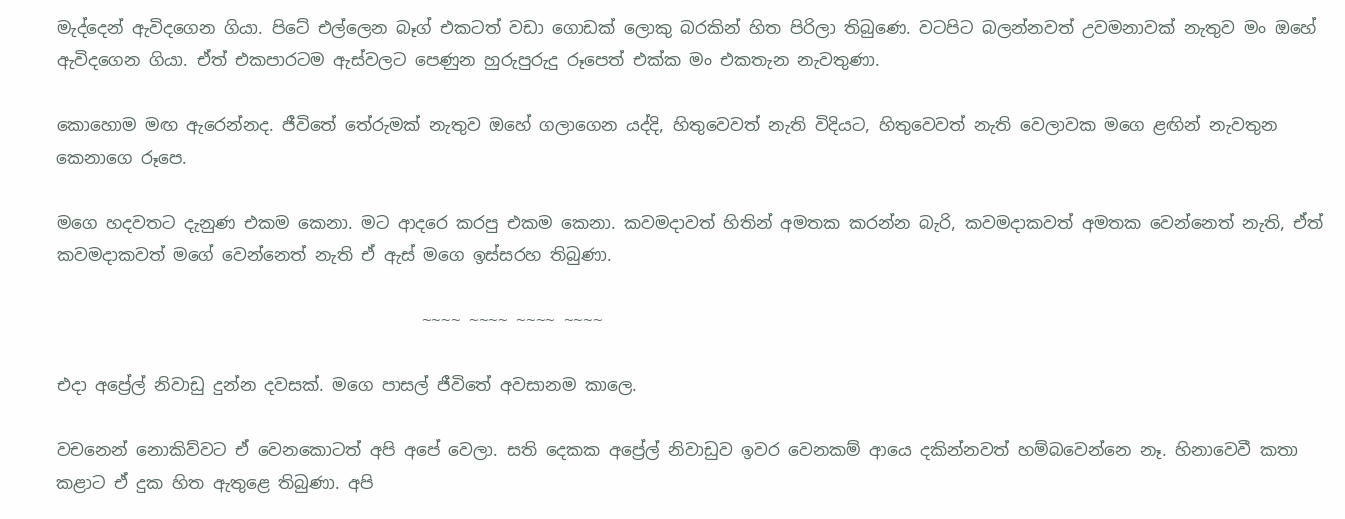මැද්දෙන් ඇවිදගෙන ගියා. පිටේ එල්ලෙන බෑග් එකටත් වඩා ගොඩක් ලොකු බරකින් හිත පිරිලා තිබුණෙ. වටපිට බලන්නවත් උවමනාවක් නැතුව මං ඔහේ ඇවිදගෙන ගියා. ඒත් එකපාරටම ඇස්වලට පෙණුන හුරුපුරුදු රූපෙත් එක්ක මං එකතැන නැවතුණා.

කොහොම මඟ ඇරෙන්නද. ජීවිතේ තේරුමක් නැතුව ඔහේ ගලාගෙන යද්දි, හිතුවෙවත් නැති විදියට, හිතුවෙවත් නැති වෙලාවක මගෙ ළඟින් නැවතුන කෙනාගෙ රූපෙ.

මගෙ හදවතට දැනුණ එකම කෙනා. මට ආදරෙ කරපු එකම කෙනා. කවමදාවත් හිතින් අමතක කරන්න බැරි, කවමදාකවත් අමතක වෙන්නෙත් නැති, ඒත් කවමදාකවත් මගේ වෙන්නෙත් නැති ඒ ඇස් මගෙ ඉස්සරහ තිබුණා.

                                           ~~~~ ~~~~ ~~~~ ~~~~

එදා අප්‍රේල් නිවාඩු දුන්න දවසක්. මගෙ පාසල් ජීවිතේ අවසානම කාලෙ.

වචනෙන් නොකිව්වට ඒ වෙනකොටත් අපි අපේ වෙලා. සති දෙකක අප්‍රේල් නිවාඩුව ඉවර වෙනකම් ආයෙ දකින්නවත් හම්බවෙන්නෙ නෑ. හිනාවෙවී කතා කළාට ඒ දුක හිත ඇතුළෙ තිබුණා. අපි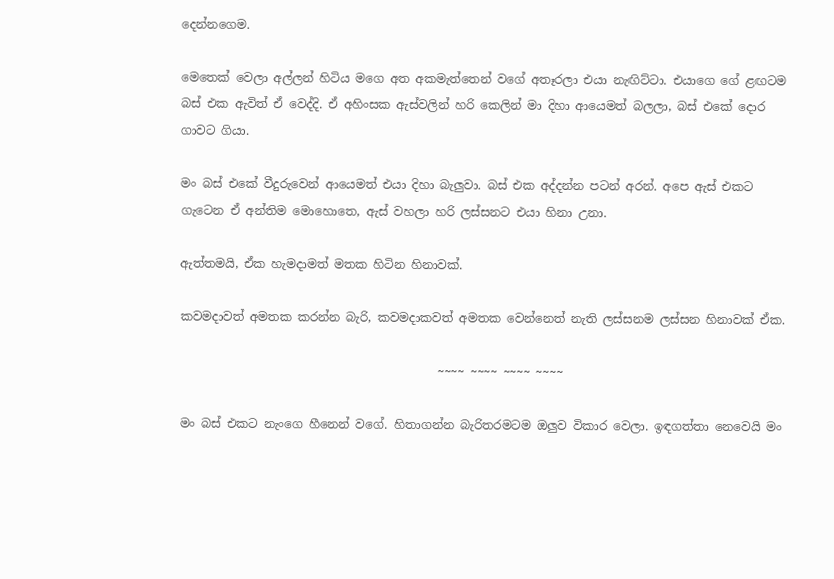දෙන්නගෙම.

මෙතෙක් වෙලා අල්ලන් හිටිය මගෙ අත අකමැත්තෙන් වගේ අතෑරලා එයා නැඟිට්ටා. එයාගෙ ගේ ළඟටම බස් එක ඇවිත් ඒ වෙද්දි. ඒ අහිංසක ඇස්වලින් හරි කෙලින් මා දිහා ආයෙමත් බලලා, බස් එකේ දොර ගාවට ගියා.

මං බස් එකේ වීදුරුවෙන් ආයෙමත් එයා දිහා බැලුවා. බස් එක අද්දන්න පටන් අරන්. අපෙ ඇස් එකට ගැටෙන ඒ අන්තිම මොහොතෙ, ඇස් වහලා හරි ලස්සනට එයා හිනා උනා.

ඇත්තමයි, ඒක හැමදාමත් මතක හිටින හිනාවක්.

කවමදාවත් අමතක කරන්න බැරි, කවමදාකවත් අමතක වෙන්නෙත් නැති ලස්සනම ලස්සන හිනාවක් ඒක.

                                           ~~~~ ~~~~ ~~~~ ~~~~

මං බස් එකට නැංගෙ හීනෙන් වගේ. හිතාගන්න බැරිතරමටම ඔලුව විකාර වෙලා. ඉඳගත්තා නෙවෙයි මං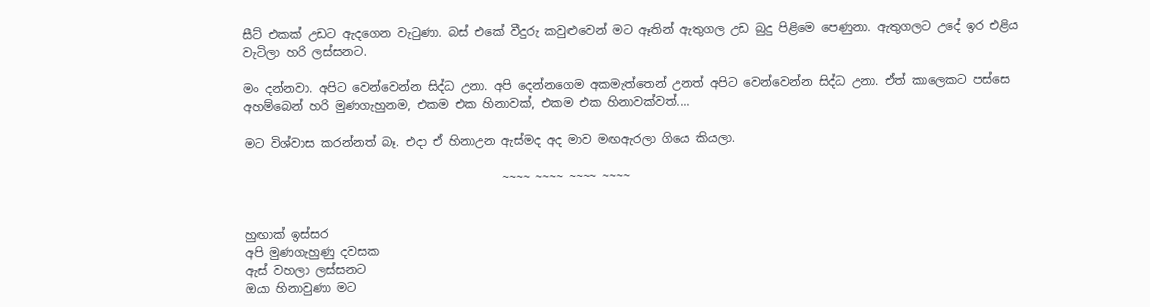සීට් එකක් උඩට ඇදගෙන වැටුණා. බස් එකේ වීදුරු කවුළුවෙන් මට ඈතින් ඇතුගල උඩ බුදු පිළිමෙ පෙණුනා. ඇතුගලට උදේ ඉර එළිය වැටිලා හරි ලස්සනට.

මං දන්නවා. අපිට වෙන්වෙන්න සිද්ධ උනා. අපි දෙන්නගෙම අකමැත්තෙන් උනත් අපිට වෙන්වෙන්න සිද්ධ උනා. ඒත් කාලෙකට පස්සෙ අහම්බෙන් හරි මුණගැහුනම, එකම එක හිනාවක්, එකම එක හිනාවක්වත්....

මට විශ්වාස කරන්නත් බෑ. එදා ඒ හිනාඋන ඇස්මද අද මාව මඟඇරලා ගියෙ කියලා.

                                           ~~~~ ~~~~ ~~~~ ~~~~


හුඟාක් ඉස්සර
අපි මුණගැහුණු දවසක
ඇස් වහලා ලස්සනට
ඔයා හිනාවුණා මට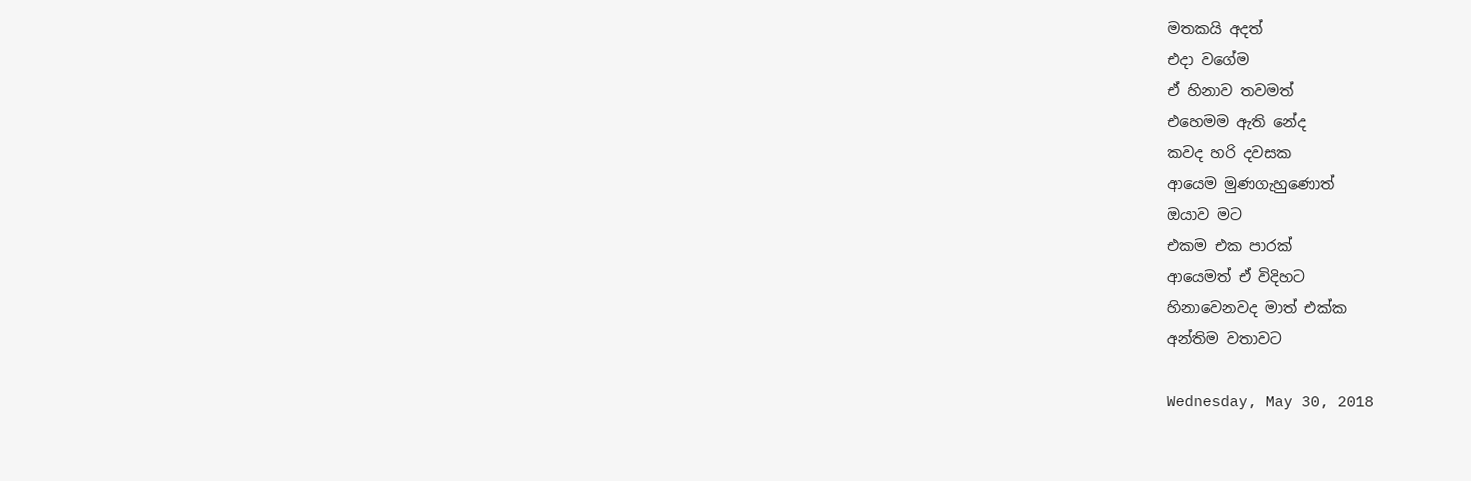මතකයි අදත්
එදා වගේම
ඒ හිනාව තවමත්
එහෙමම ඇති නේද
කවද හරි දවසක
ආයෙම මුණගැහුණොත්
ඔයාව මට
එකම එක පාරක්
ආයෙමත් ඒ විදිහට
හිනාවෙනවද මාත් එක්ක
අන්තිම වතාවට

Wednesday, May 30, 2018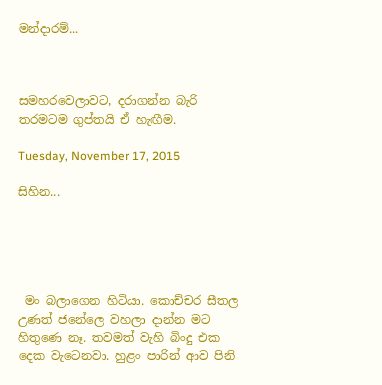මන්දාරම්...



සමහරවෙලාවට, දරාගන්න බැරි තරමටම ගුප්තයි ඒ හැඟීම.

Tuesday, November 17, 2015

සිහින...





 මං බලාගෙන හිටියා. කොච්චර සීතල උණත් ජනේලෙ වහලා දාන්න මට හිතුණෙ නෑ. තවමත් වැහි බිංදු එක දෙක වැටෙනවා. හුළං පාරින් ආව පිනි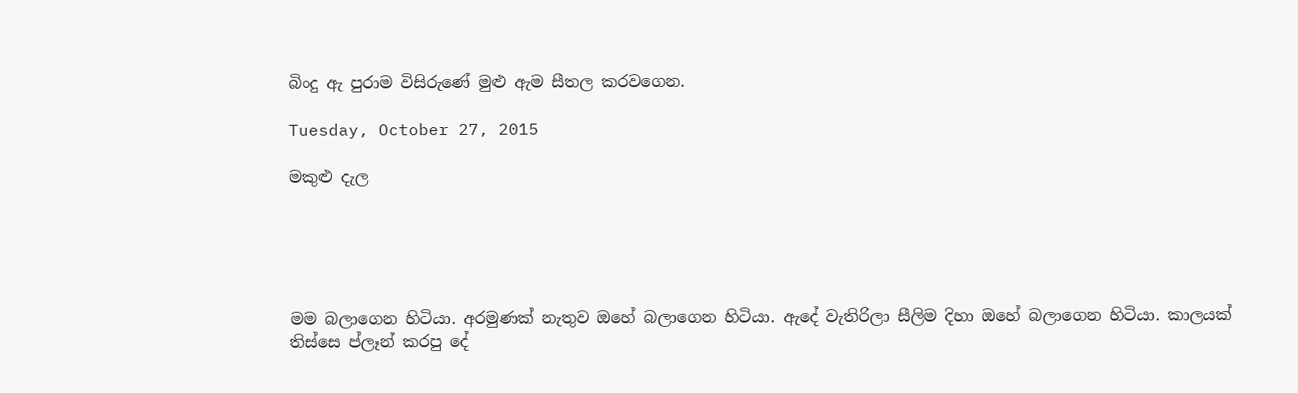බිංදු ඇ පුරාම විසිරුණේ මුළු ඇම සීතල කරවගෙන.

Tuesday, October 27, 2015

මකුළු දැල





මම බලාගෙන හිටියා. අරමුණක් නැතුව ඔහේ බලාගෙන හිටියා. ඇ‍දේ වැතිරිලා සීලිම දිහා ඔහේ බලාගෙන හිටියා. කාලයක් තිස්සෙ ප්ලෑන් කරපු දේ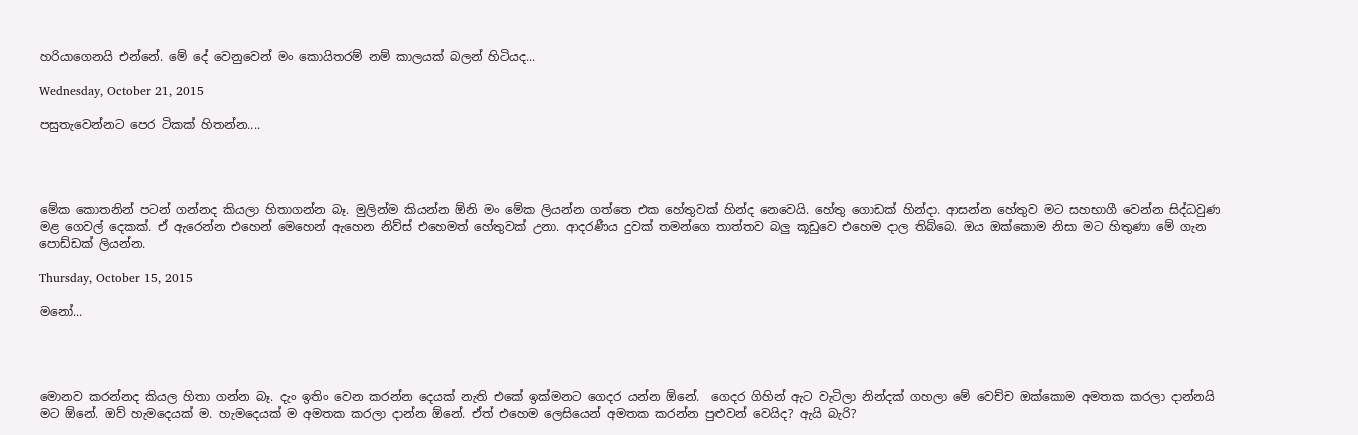හරියාගෙනයි එන්නේ. මේ දේ වෙනුවෙන් මං කොයිතරම් නම් කාලයක් බලන් හිටියද...

Wednesday, October 21, 2015

පසුතැවෙන්නට පෙර ටිකක් හිතන්න....




මේක කොතනින් පටන් ගන්නද කියලා හිතාගන්න බෑ. මුලින්ම කියන්න ඕනි මං මේක ලියන්න ගත්තෙ එක හේතුවක් හින්ද නෙවෙයි. හේතු ගොඩක් හින්දා. ආසන්න හේතුව මට සහභාගී වෙන්න සිද්ධවුණ මළ ගෙවල් දෙකක්. ඒ ඇරෙන්න එහෙන් මෙහෙන් ඇහෙන නිව්ස් එහෙමත් හේතුවක් උනා. ආදරණීය දුවක් තමන්ගෙ තාත්තව බලු කූඩුවෙ එහෙම දාල තිබ්බෙ. ඔය ඔක්කොම නිසා මට හිතුණා මේ ගැන පොඩ්ඩක් ලියන්න.

Thursday, October 15, 2015

මනෝ...




මොනව කරන්නද කියල හිතා ගන්න බෑ. දැං ඉතිං වෙන කරන්න දෙයක් නැති එකේ ඉක්මනට ගෙදර යන්න ඕනේ.  ගෙදර ගිහින් ඇට වැටිලා නින්දක් ගහලා මේ වෙච්ච ඔක්කොම අමතක කරලා දාන්නයි මට ඕනේ. ඔව් හැමදෙයක් ම. හැමදෙයක් ම අමතක කරලා දාන්න ඕනේ. ඒත් එහෙම ලෙසියෙන් අමතක කරන්න පුළුවන් වෙයිද? ඇයි බැරි?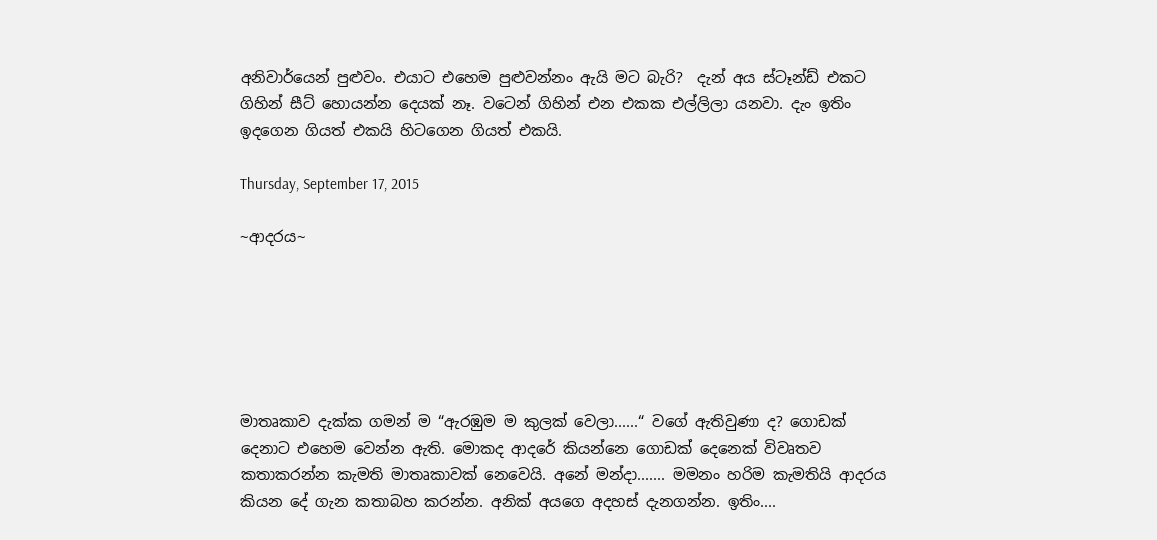අනිවාර්යෙන් පුළුවං. එයාට එහෙම පුළුවන්නං ඇයි මට බැරි?  දැන් අය ස්ටෑන්ඩ් එකට ගිහින් සීට් හොයන්න දෙයක් නෑ. වටෙන් ගිහින් එන එකක එල්ලිලා යනවා. දැං ඉතිං ඉදගෙන ගියත් එකයි හිටගෙන ගියත් එකයි.

Thursday, September 17, 2015

~ආදරය~






මාතෘකාව දැක්ක ගමන් ම “ඇරඹුම ම කුලක් වෙලා......“ වගේ ඇතිවුණා ද? ගොඩක් දෙනාට එහෙම වෙන්න ඇති. මොකද ආදරේ කියන්නෙ ගොඩක් දෙනෙක් විවෘතව කතාකරන්න කැමති මාතෘකාවක් නෙවෙයි. අනේ මන්දා....... මමනං හරිම කැමතියි ආදරය කියන දේ ගැන කතාබහ කරන්න. අනික් අයගෙ අදහස් දැනගන්න. ඉතිං....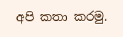අපි කතා කරමු.